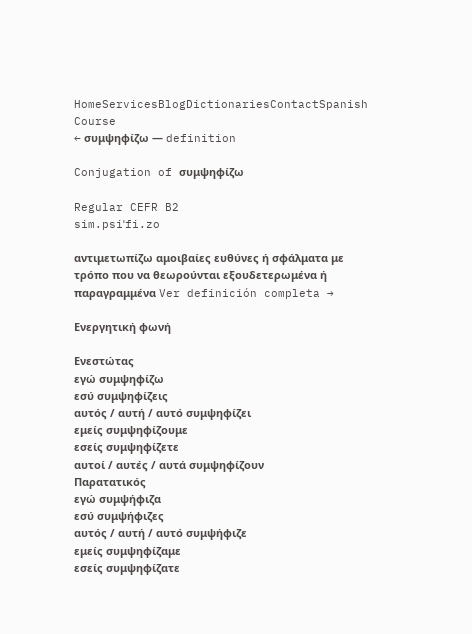HomeServicesBlogDictionariesContactSpanish Course
← συμψηφίζω — definition

Conjugation of συμψηφίζω

Regular CEFR B2
sim.psiˈfi.zo

αντιμετωπίζω αμοιβαίες ευθύνες ή σφάλματα με τρόπο που να θεωρούνται εξουδετερωμένα ή παραγραμμένα Ver definición completa →

Ενεργητική φωνή

Ενεστώτας
εγώ συμψηφίζω
εσύ συμψηφίζεις
αυτός / αυτή / αυτό συμψηφίζει
εμείς συμψηφίζουμε
εσείς συμψηφίζετε
αυτοί / αυτές / αυτά συμψηφίζουν
Παρατατικός
εγώ συμψήφιζα
εσύ συμψήφιζες
αυτός / αυτή / αυτό συμψήφιζε
εμείς συμψηφίζαμε
εσείς συμψηφίζατε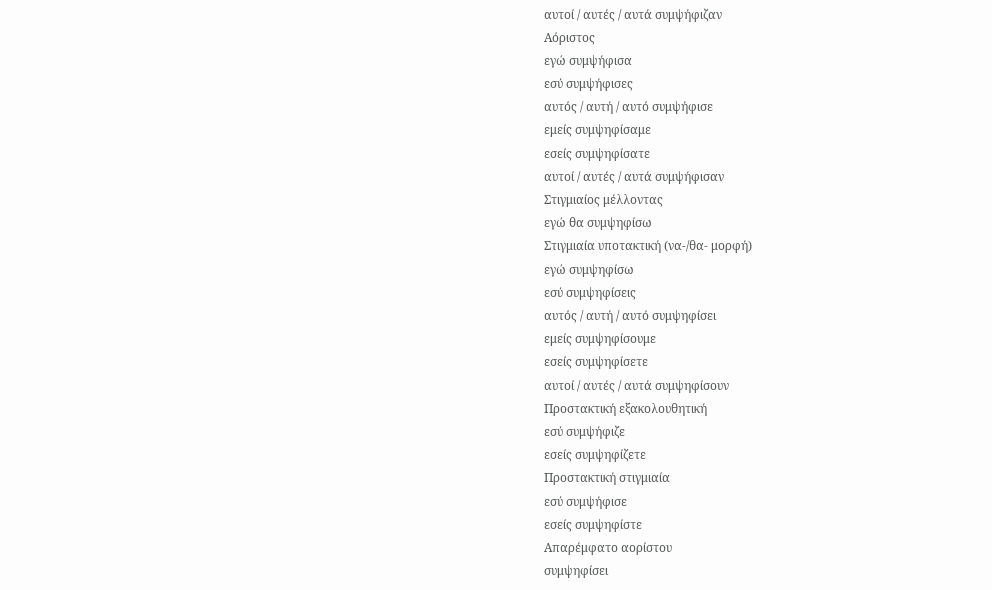αυτοί / αυτές / αυτά συμψήφιζαν
Αόριστος
εγώ συμψήφισα
εσύ συμψήφισες
αυτός / αυτή / αυτό συμψήφισε
εμείς συμψηφίσαμε
εσείς συμψηφίσατε
αυτοί / αυτές / αυτά συμψήφισαν
Στιγμιαίος μέλλοντας
εγώ θα συμψηφίσω
Στιγμιαία υποτακτική (να-/θα- μορφή)
εγώ συμψηφίσω
εσύ συμψηφίσεις
αυτός / αυτή / αυτό συμψηφίσει
εμείς συμψηφίσουμε
εσείς συμψηφίσετε
αυτοί / αυτές / αυτά συμψηφίσουν
Προστακτική εξακολουθητική
εσύ συμψήφιζε
εσείς συμψηφίζετε
Προστακτική στιγμιαία
εσύ συμψήφισε
εσείς συμψηφίστε
Απαρέμφατο αορίστου
συμψηφίσει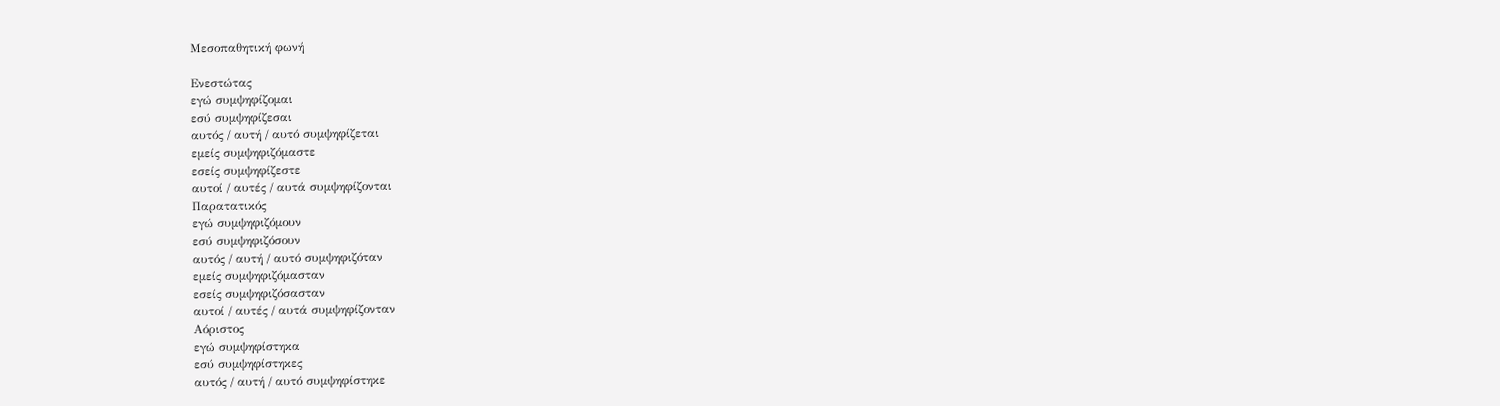Μεσοπαθητική φωνή

Ενεστώτας
εγώ συμψηφίζομαι
εσύ συμψηφίζεσαι
αυτός / αυτή / αυτό συμψηφίζεται
εμείς συμψηφιζόμαστε
εσείς συμψηφίζεστε
αυτοί / αυτές / αυτά συμψηφίζονται
Παρατατικός
εγώ συμψηφιζόμουν
εσύ συμψηφιζόσουν
αυτός / αυτή / αυτό συμψηφιζόταν
εμείς συμψηφιζόμασταν
εσείς συμψηφιζόσασταν
αυτοί / αυτές / αυτά συμψηφίζονταν
Αόριστος
εγώ συμψηφίστηκα
εσύ συμψηφίστηκες
αυτός / αυτή / αυτό συμψηφίστηκε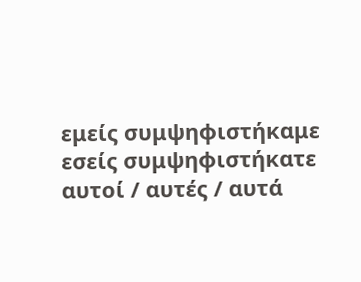εμείς συμψηφιστήκαμε
εσείς συμψηφιστήκατε
αυτοί / αυτές / αυτά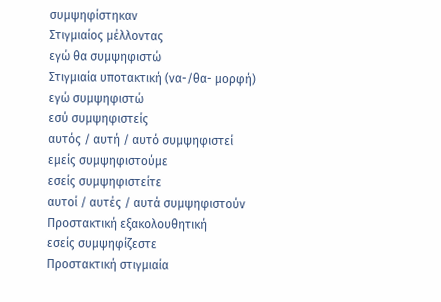συμψηφίστηκαν
Στιγμιαίος μέλλοντας
εγώ θα συμψηφιστώ
Στιγμιαία υποτακτική (να-/θα- μορφή)
εγώ συμψηφιστώ
εσύ συμψηφιστείς
αυτός / αυτή / αυτό συμψηφιστεί
εμείς συμψηφιστούμε
εσείς συμψηφιστείτε
αυτοί / αυτές / αυτά συμψηφιστούν
Προστακτική εξακολουθητική
εσείς συμψηφίζεστε
Προστακτική στιγμιαία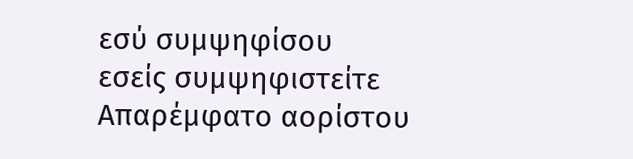εσύ συμψηφίσου
εσείς συμψηφιστείτε
Απαρέμφατο αορίστου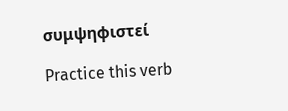συμψηφιστεί

Practice this verb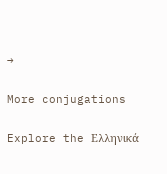→

More conjugations

Explore the Ελληνικά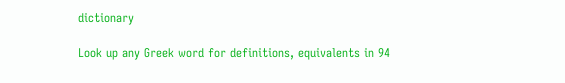dictionary

Look up any Greek word for definitions, equivalents in 94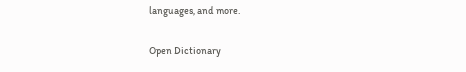languages, and more.

Open Dictionary